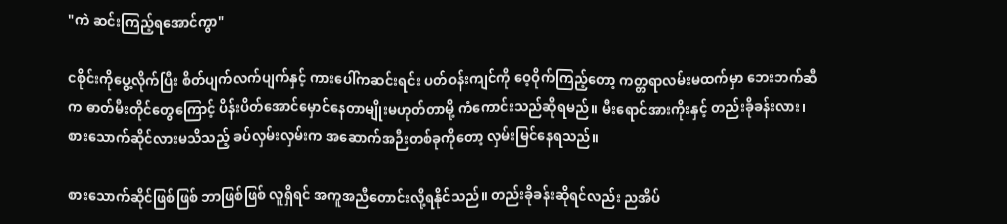"ကဲ ဆင်းကြည့်ရအောင်ကွာ"

ငစိုင်းကိုပွေ့လိုက်ပြီး စိတ်ပျက်လက်ပျက်နှင့် ကားပေါ်ကဆင်းရင်း ပတ်ဝန်းကျင်ကို ဝေ့ဝိုက်ကြည့်တော့ ကတ္တရာလမ်းမထက်မှာ ဘေးဘက်ဆီက ဓာတ်မီးတိုင်တွေကြောင့် ပိန်းပိတ်အောင်မှောင်နေတာမျိုးမဟုတ်တာမို့ ကံကောင်းသည်ဆိုရမည်။ မီးရောင်အားကိုးနှင့် တည်းခိုခန်းလား၊ စားသောက်ဆိုင်လားမသိသည့် ခပ်လှမ်းလှမ်းက အဆောက်အဉီးတစ်ခုကိုတော့ လှမ်းမြင်နေရသည်။

စားသောက်ဆိုင်ဖြစ်ဖြစ် ဘာဖြစ်ဖြစ် လူရှိရင် အကူအညီတောင်းလို့ရနိုင်သည်။ တည်းခိုခန်းဆိုရင်လည်း ညအိပ်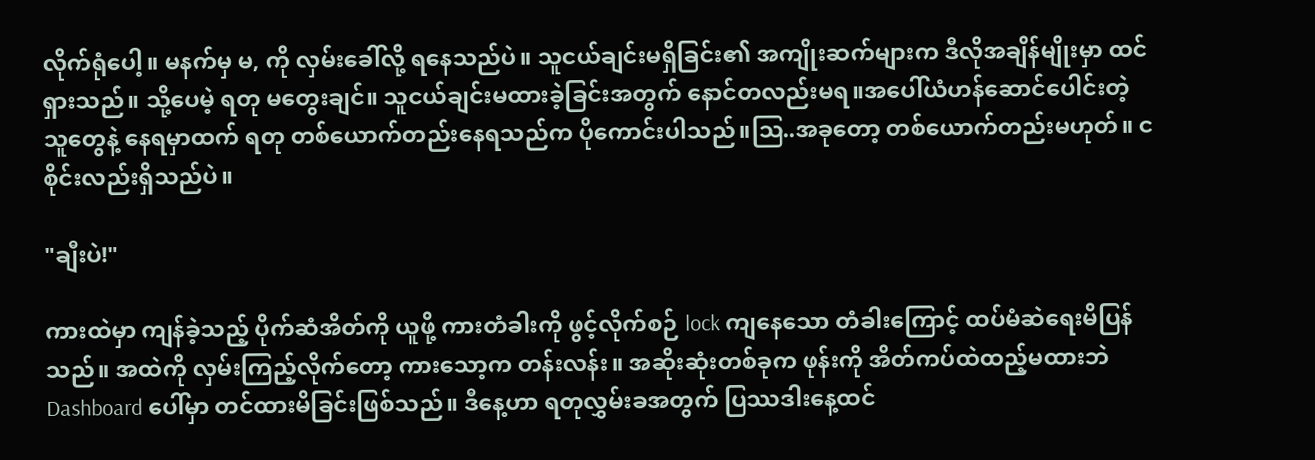လိုက်ရုံပေါ့။ မနက်မှ မ, ကို လှမ်းခေါ်လို့ ရနေသည်ပဲ။ သူငယ်ချင်းမရှိခြင်း၏ အကျိုးဆက်များက ဒီလိုအချိန်မျိုးမှာ ထင်ရှားသည်။ သို့ပေမဲ့ ရတု မတွေးချင်။ သူငယ်ချင်းမထားခဲ့ခြင်းအတွက် နောင်တလည်းမရ။အပေါ်ယံဟန်ဆောင်ပေါင်းတဲ့သူတွေနဲ့ နေရမှာထက် ရတု တစ်ယောက်တည်းနေရသည်က ပိုကောင်းပါသည်။ဩ..အခုတော့ တစ်ယောက်တည်းမဟုတ်။ ငစိုင်းလည်းရှိသည်ပဲ။

"ချီးပဲ!"

ကားထဲမှာ ကျန်ခဲ့သည့် ပိုက်ဆံအိတ်ကို ယူဖို့ ကားတံခါးကို ဖွင့်လိုက်စဉ် lock ကျနေသော တံခါးကြောင့် ထပ်မံဆဲရေးမိပြန်သည်။ အထဲကို လှမ်းကြည့်လိုက်တော့ ကားသော့က တန်းလန်း။ အဆိုးဆုံးတစ်ခုက ဖုန်းကို အိတ်ကပ်ထဲထည့်မထားဘဲ Dashboard ပေါ်မှာ တင်ထားမိခြင်းဖြစ်သည်။ ဒီနေ့ဟာ ရတုလွှမ်းခအတွက် ပြဿဒါးနေ့ထင်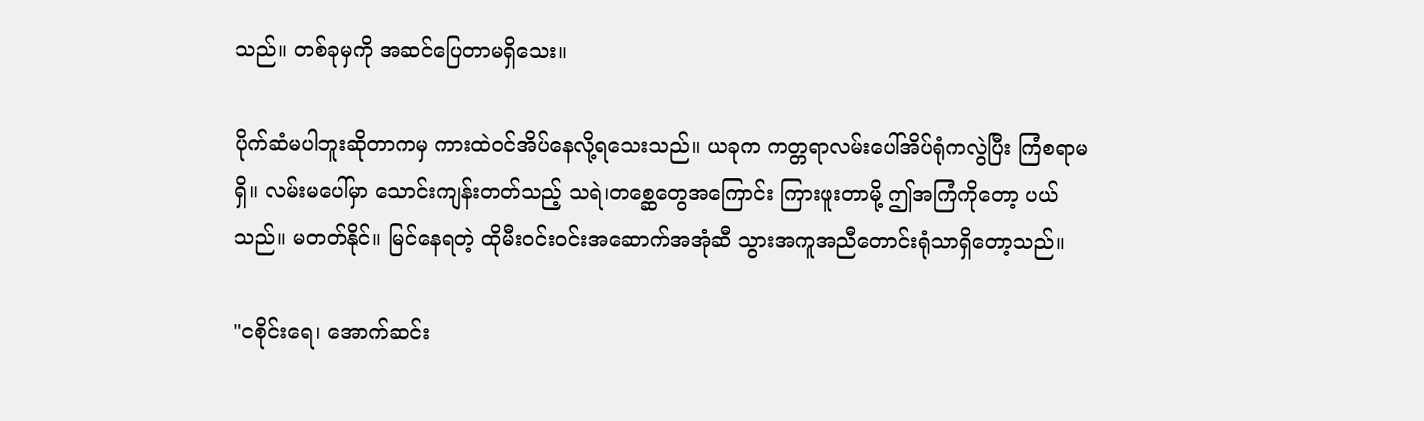သည်။ တစ်ခုမှကို အဆင်ပြေတာမရှိသေး။

ပိုက်ဆံမပါဘူးဆိုတာကမှ ကားထဲဝင်အိပ်နေလို့ရသေးသည်။ ယခုက ကတ္တရာလမ်းပေါ်အိပ်ရုံကလွဲပြီး ကြံစရာမရှိ။ လမ်းမပေါ်မှာ သောင်းကျန်းတတ်သည့် သရဲ၊တစ္ဆေတွေအကြောင်း ကြားဖူးတာမို့ ဤအကြံကိုတော့ ပယ်သည်။ မတတ်နိုင်။ မြင်နေရတဲ့ ထိုမီးဝင်းဝင်းအဆောက်အအုံဆီ သွားအကူအညီတောင်းရုံသာရှိတော့သည်။

"ငစိုင်းရေ၊ အောက်ဆင်း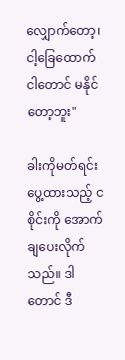လျှောက်တော့၊ ငါ့ခြေထောက်ငါတောင် မနိုင်တော့ဘူး"

ခါးကိုမတ်ရင်း ပွေ့ထားသည့် ငစိုင်းကို အောက်ချပေးလိုက်သည်။ ဒါတောင် ဒီ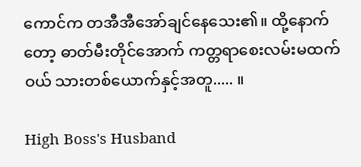ကောင်က တအီအီအော်ချင်နေသေး၏။ ထို့နောက်တော့ ဓာတ်မီးတိုင်အောက် ကတ္တရာစေးလမ်းမထက်ဝယ် သားတစ်ယောက်နှင့်အတူ..... ။

High Boss's Husband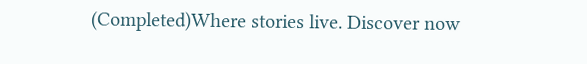(Completed)Where stories live. Discover now